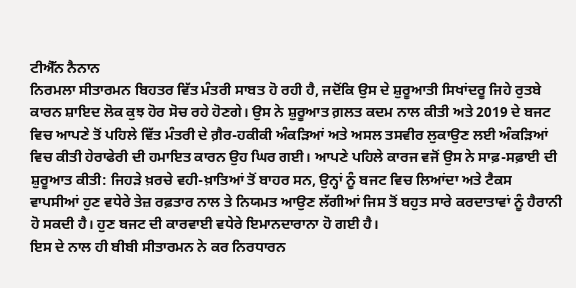ਟੀਐੱਨ ਨੈਨਾਨ
ਨਿਰਮਲਾ ਸੀਤਾਰਮਨ ਬਿਹਤਰ ਵਿੱਤ ਮੰਤਰੀ ਸਾਬਤ ਹੋ ਰਹੀ ਹੈ, ਜਦੋਂਕਿ ਉਸ ਦੇ ਸ਼ੁਰੂਆਤੀ ਸਿਖਾਂਦਰੂ ਜਿਹੇ ਰੁਤਬੇ ਕਾਰਨ ਸ਼ਾਇਦ ਲੋਕ ਕੁਝ ਹੋਰ ਸੋਚ ਰਹੇ ਹੋਣਗੇ। ਉਸ ਨੇ ਸ਼ੁਰੂਆਤ ਗ਼ਲਤ ਕਦਮ ਨਾਲ ਕੀਤੀ ਅਤੇ 2019 ਦੇ ਬਜਟ ਵਿਚ ਆਪਣੇ ਤੋਂ ਪਹਿਲੇ ਵਿੱਤ ਮੰਤਰੀ ਦੇ ਗ਼ੈਰ-ਹਕੀਕੀ ਅੰਕੜਿਆਂ ਅਤੇ ਅਸਲ ਤਸਵੀਰ ਲੁਕਾਉਣ ਲਈ ਅੰਕੜਿਆਂ ਵਿਚ ਕੀਤੀ ਹੇਰਾਫੇਰੀ ਦੀ ਹਮਾਇਤ ਕਾਰਨ ਉਹ ਘਿਰ ਗਈ। ਆਪਣੇ ਪਹਿਲੇ ਕਾਰਜ ਵਜੋਂ ਉਸ ਨੇ ਸਾਫ਼-ਸਫ਼ਾਈ ਦੀ ਸ਼ੁਰੂਆਤ ਕੀਤੀ: ਜਿਹੜੇ ਖ਼ਰਚੇ ਵਹੀ-ਖ਼ਾਤਿਆਂ ਤੋਂ ਬਾਹਰ ਸਨ, ਉਨ੍ਹਾਂ ਨੂੰ ਬਜਟ ਵਿਚ ਲਿਆਂਦਾ ਅਤੇ ਟੈਕਸ ਵਾਪਸੀਆਂ ਹੁਣ ਵਧੇਰੇ ਤੇਜ਼ ਰਫ਼ਤਾਰ ਨਾਲ ਤੇ ਨਿਯਮਤ ਆਉਣ ਲੱਗੀਆਂ ਜਿਸ ਤੋਂ ਬਹੁਤ ਸਾਰੇ ਕਰਦਾਤਾਵਾਂ ਨੂੰ ਹੈਰਾਨੀ ਹੋ ਸਕਦੀ ਹੈ। ਹੁਣ ਬਜਟ ਦੀ ਕਾਰਵਾਈ ਵਧੇਰੇ ਇਮਾਨਦਾਰਾਨਾ ਹੋ ਗਈ ਹੈ।
ਇਸ ਦੇ ਨਾਲ ਹੀ ਬੀਬੀ ਸੀਤਾਰਮਨ ਨੇ ਕਰ ਨਿਰਧਾਰਨ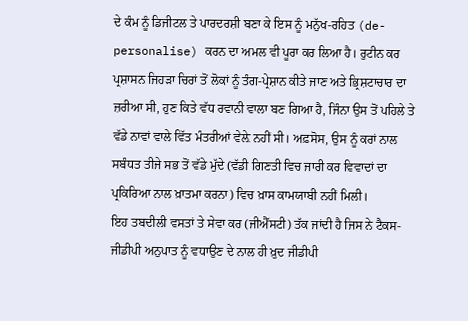ਦੇ ਕੰਮ ਨੂੰ ਡਿਜੀਟਲ ਤੇ ਪਾਰਦਰਸ਼ੀ ਬਣਾ ਕੇ ਇਸ ਨੂੰ ਮਨੁੱਖ-ਰਹਿਤ (de-personalise) ਕਰਨ ਦਾ ਅਮਲ ਵੀ ਪੂਰਾ ਕਰ ਲਿਆ ਹੈ। ਰੁਟੀਨ ਕਰ ਪ੍ਰਸ਼ਾਸਨ ਜਿਹੜਾ ਚਿਰਾਂ ਤੋਂ ਲੋਕਾਂ ਨੂੰ ਤੰਗ-ਪ੍ਰੇਸ਼ਾਨ ਕੀਤੇ ਜਾਣ ਅਤੇ ਭ੍ਰਿਸ਼ਟਾਚਾਰ ਦਾ ਜ਼ਰੀਆ ਸੀ, ਹੁਣ ਕਿਤੇ ਵੱਧ ਰਵਾਨੀ ਵਾਲਾ ਬਣ ਗਿਆ ਹੈ, ਜਿੰਨਾ ਉਸ ਤੋਂ ਪਹਿਲੇ ਤੇ ਵੱਡੇ ਨਾਵਾਂ ਵਾਲੇ ਵਿੱਤ ਮੰਤਰੀਆਂ ਵੇਲ਼ੇ ਨਹੀਂ ਸੀ। ਅਫ਼ਸੋਸ, ਉਸ ਨੂੰ ਕਰਾਂ ਨਾਲ ਸਬੰਧਤ ਤੀਜੇ ਸਭ ਤੋਂ ਵੱਡੇ ਮੁੱਦੇ (ਵੱਡੀ ਗਿਣਤੀ ਵਿਚ ਜਾਰੀ ਕਰ ਵਿਵਾਦਾਂ ਦਾ ਪ੍ਰਕਿਰਿਆ ਨਾਲ ਖ਼ਾਤਮਾ ਕਰਨਾ) ਵਿਚ ਖ਼ਾਸ ਕਾਮਯਾਬੀ ਨਹੀਂ ਮਿਲੀ।
ਇਹ ਤਬਦੀਲੀ ਵਸਤਾਂ ਤੇ ਸੇਵਾ ਕਰ (ਜੀਐੱਸਟੀ) ਤੱਕ ਜਾਂਦੀ ਹੈ ਜਿਸ ਨੇ ਟੈਕਸ-ਜੀਡੀਪੀ ਅਨੁਪਾਤ ਨੂੰ ਵਧਾਉਣ ਦੇ ਨਾਲ ਹੀ ਖ਼ੁਦ ਜੀਡੀਪੀ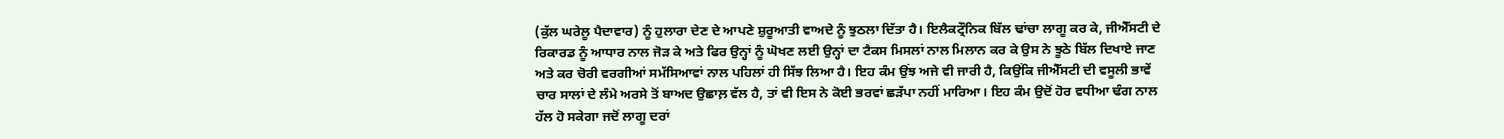(ਕੁੱਲ ਘਰੇਲੂ ਪੈਦਾਵਾਰ) ਨੂੰ ਹੁਲਾਰਾ ਦੇਣ ਦੇ ਆਪਣੇ ਸ਼ੁਰੂਆਤੀ ਵਾਅਦੇ ਨੂੰ ਝੁਠਲਾ ਦਿੱਤਾ ਹੈ। ਇਲੈਕਟ੍ਰੌਨਿਕ ਬਿੱਲ ਢਾਂਚਾ ਲਾਗੂ ਕਰ ਕੇ, ਜੀਐੱਸਟੀ ਦੇ ਰਿਕਾਰਡ ਨੂੰ ਆਧਾਰ ਨਾਲ ਜੋੜ ਕੇ ਅਤੇ ਫਿਰ ਉਨ੍ਹਾਂ ਨੂੰ ਘੋਖਣ ਲਈ ਉਨ੍ਹਾਂ ਦਾ ਟੈਕਸ ਮਿਸਲਾਂ ਨਾਲ ਮਿਲਾਨ ਕਰ ਕੇ ਉਸ ਨੇ ਝੂਠੇ ਬਿੱਲ ਦਿਖਾਏ ਜਾਣ ਅਤੇ ਕਰ ਚੋਰੀ ਵਰਗੀਆਂ ਸਮੱਸਿਆਵਾਂ ਨਾਲ ਪਹਿਲਾਂ ਹੀ ਸਿੱਝ ਲਿਆ ਹੈ। ਇਹ ਕੰਮ ਉਂਝ ਅਜੇ ਵੀ ਜਾਰੀ ਹੈ, ਕਿਉਂਕਿ ਜੀਐੱਸਟੀ ਦੀ ਵਸੂਲੀ ਭਾਵੇਂ ਚਾਰ ਸਾਲਾਂ ਦੇ ਲੰਮੇ ਅਰਸੇ ਤੋਂ ਬਾਅਦ ਉਛਾਲ਼ ਵੱਲ ਹੈ, ਤਾਂ ਵੀ ਇਸ ਨੇ ਕੋਈ ਭਰਵਾਂ ਛੜੱਪਾ ਨਹੀਂ ਮਾਰਿਆ। ਇਹ ਕੰਮ ਉਦੋਂ ਹੋਰ ਵਧੀਆ ਢੰਗ ਨਾਲ ਹੱਲ ਹੋ ਸਕੇਗਾ ਜਦੋਂ ਲਾਗੂ ਦਰਾਂ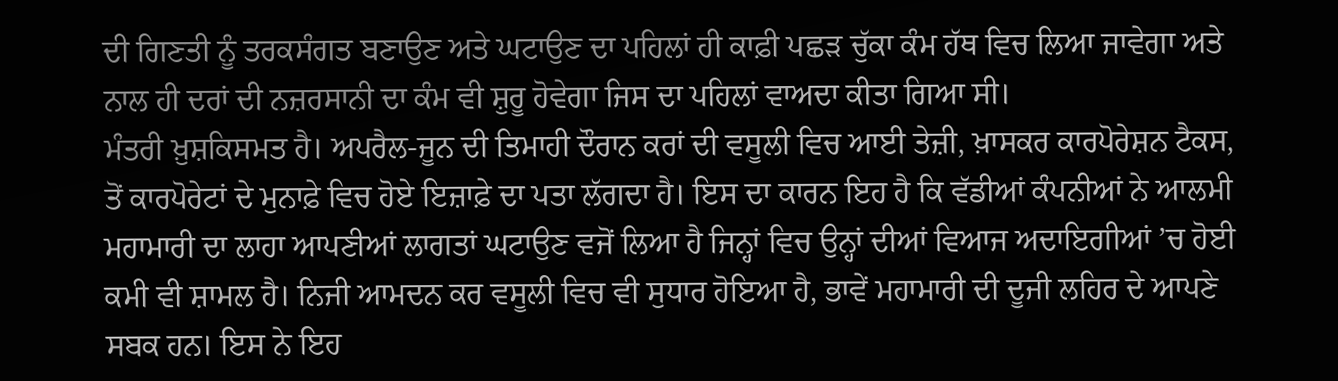ਦੀ ਗਿਣਤੀ ਨੂੰ ਤਰਕਸੰਗਤ ਬਣਾਉਣ ਅਤੇ ਘਟਾਉਣ ਦਾ ਪਹਿਲਾਂ ਹੀ ਕਾਫ਼ੀ ਪਛੜ ਚੁੱਕਾ ਕੰਮ ਹੱਥ ਵਿਚ ਲਿਆ ਜਾਵੇਗਾ ਅਤੇ ਨਾਲ ਹੀ ਦਰਾਂ ਦੀ ਨਜ਼ਰਸਾਨੀ ਦਾ ਕੰਮ ਵੀ ਸ਼ੁਰੂ ਹੋਵੇਗਾ ਜਿਸ ਦਾ ਪਹਿਲਾਂ ਵਾਅਦਾ ਕੀਤਾ ਗਿਆ ਸੀ।
ਮੰਤਰੀ ਖ਼ੁਸ਼ਕਿਸਮਤ ਹੈ। ਅਪਰੈਲ-ਜੂਨ ਦੀ ਤਿਮਾਹੀ ਦੌਰਾਨ ਕਰਾਂ ਦੀ ਵਸੂਲੀ ਵਿਚ ਆਈ ਤੇਜ਼ੀ, ਖ਼ਾਸਕਰ ਕਾਰਪੋਰੇਸ਼ਨ ਟੈਕਸ, ਤੋਂ ਕਾਰਪੋਰੇਟਾਂ ਦੇ ਮੁਨਾਫ਼ੇ ਵਿਚ ਹੋਏ ਇਜ਼ਾਫ਼ੇ ਦਾ ਪਤਾ ਲੱਗਦਾ ਹੈ। ਇਸ ਦਾ ਕਾਰਨ ਇਹ ਹੈ ਕਿ ਵੱਡੀਆਂ ਕੰਪਨੀਆਂ ਨੇ ਆਲਮੀ ਮਹਾਮਾਰੀ ਦਾ ਲਾਹਾ ਆਪਣੀਆਂ ਲਾਗਤਾਂ ਘਟਾਉਣ ਵਜੋਂ ਲਿਆ ਹੈ ਜਿਨ੍ਹਾਂ ਵਿਚ ਉਨ੍ਹਾਂ ਦੀਆਂ ਵਿਆਜ ਅਦਾਇਗੀਆਂ ’ਚ ਹੋਈ ਕਮੀ ਵੀ ਸ਼ਾਮਲ ਹੈ। ਨਿਜੀ ਆਮਦਨ ਕਰ ਵਸੂਲੀ ਵਿਚ ਵੀ ਸੁਧਾਰ ਹੋਇਆ ਹੈ, ਭਾਵੇਂ ਮਹਾਮਾਰੀ ਦੀ ਦੂਜੀ ਲਹਿਰ ਦੇ ਆਪਣੇ ਸਬਕ ਹਨ। ਇਸ ਨੇ ਇਹ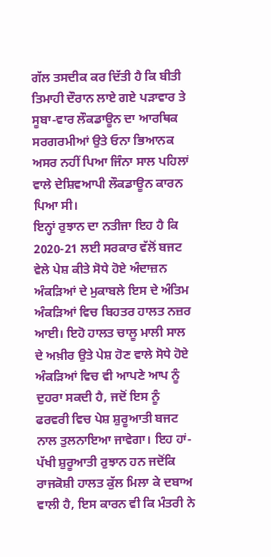ਗੱਲ ਤਸਦੀਕ ਕਰ ਦਿੱਤੀ ਹੈ ਕਿ ਬੀਤੀ ਤਿਮਾਹੀ ਦੌਰਾਨ ਲਾਏ ਗਏ ਪੜਾਵਾਰ ਤੇ ਸੂਬਾ-ਵਾਰ ਲੌਕਡਾਊਨ ਦਾ ਆਰਥਿਕ ਸਰਗਰਮੀਆਂ ਉਤੇ ਓਨਾ ਭਿਆਨਕ ਅਸਰ ਨਹੀਂ ਪਿਆ ਜਿੰਨਾ ਸਾਲ ਪਹਿਲਾਂ ਵਾਲੇ ਦੇਸ਼ਿਵਆਪੀ ਲੌਕਡਾਊਨ ਕਾਰਨ ਪਿਆ ਸੀ।
ਇਨ੍ਹਾਂ ਰੁਝਾਨ ਦਾ ਨਤੀਜਾ ਇਹ ਹੈ ਕਿ 2020-21 ਲਈ ਸਰਕਾਰ ਵੱਲੋਂ ਬਜਟ ਵੇਲੇ ਪੇਸ਼ ਕੀਤੇ ਸੋਧੇ ਹੋਏ ਅੰਦਾਜ਼ਨ ਅੰਕੜਿਆਂ ਦੇ ਮੁਕਾਬਲੇ ਇਸ ਦੇ ਅੰਤਿਮ ਅੰਕੜਿਆਂ ਵਿਚ ਬਿਹਤਰ ਹਾਲਤ ਨਜ਼ਰ ਆਈ। ਇਹੋ ਹਾਲਤ ਚਾਲੂ ਮਾਲੀ ਸਾਲ ਦੇ ਅਖ਼ੀਰ ਉਤੇ ਪੇਸ਼ ਹੋਣ ਵਾਲੇ ਸੋਧੇ ਹੋਏ ਅੰਕੜਿਆਂ ਵਿਚ ਵੀ ਆਪਣੇ ਆਪ ਨੂੰ ਦੁਹਰਾ ਸਕਦੀ ਹੈ, ਜਦੋਂ ਇਸ ਨੂੰ ਫਰਵਰੀ ਵਿਚ ਪੇਸ਼ ਸ਼ੁਰੂਆਤੀ ਬਜਟ ਨਾਲ ਤੁਲਨਾਇਆ ਜਾਵੇਗਾ। ਇਹ ਹਾਂ-ਪੱਖੀ ਸ਼ੁਰੂਆਤੀ ਰੁਝਾਨ ਹਨ ਜਦੋਂਕਿ ਰਾਜਕੋਸ਼ੀ ਹਾਲਤ ਕੁੱਲ ਮਿਲਾ ਕੇ ਦਬਾਅ ਵਾਲੀ ਹੈ, ਇਸ ਕਾਰਨ ਵੀ ਕਿ ਮੰਤਰੀ ਨੇ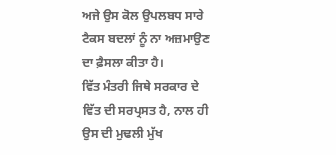ਅਜੇ ਉਸ ਕੋਲ ਉਪਲਬਧ ਸਾਰੇ ਟੈਕਸ ਬਦਲਾਂ ਨੂੰ ਨਾ ਅਜ਼ਮਾਉਣ ਦਾ ਫ਼ੈਸਲਾ ਕੀਤਾ ਹੈ।
ਵਿੱਤ ਮੰਤਰੀ ਜਿਥੇ ਸਰਕਾਰ ਦੇ ਵਿੱਤ ਦੀ ਸਰਪ੍ਰਸਤ ਹੈ, ਨਾਲ ਹੀ ਉਸ ਦੀ ਮੁਢਲੀ ਮੁੱਖ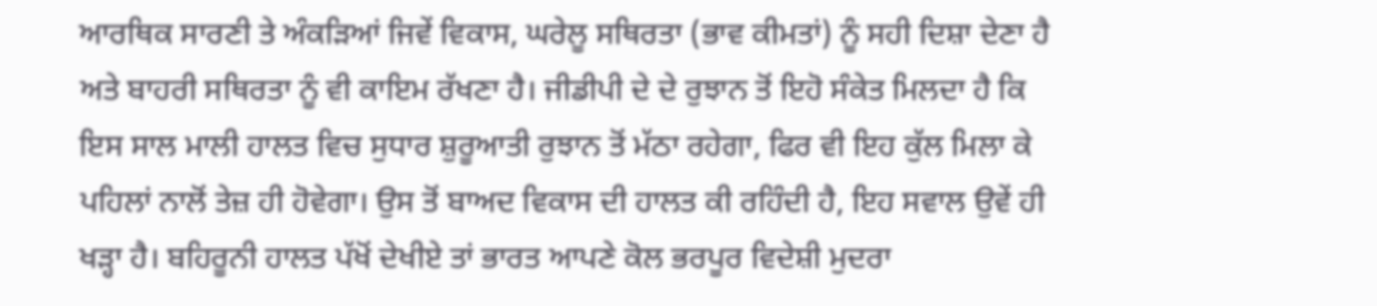ਆਰਥਿਕ ਸਾਰਣੀ ਤੇ ਅੰਕੜਿਆਂ ਜਿਵੇਂ ਵਿਕਾਸ, ਘਰੇਲੂ ਸਥਿਰਤਾ (ਭਾਵ ਕੀਮਤਾਂ) ਨੂੰ ਸਹੀ ਦਿਸ਼ਾ ਦੇਣਾ ਹੈ ਅਤੇ ਬਾਹਰੀ ਸਥਿਰਤਾ ਨੂੰ ਵੀ ਕਾਇਮ ਰੱਖਣਾ ਹੈ। ਜੀਡੀਪੀ ਦੇ ਦੇ ਰੁਝਾਨ ਤੋਂ ਇਹੋ ਸੰਕੇਤ ਮਿਲਦਾ ਹੈ ਕਿ ਇਸ ਸਾਲ ਮਾਲੀ ਹਾਲਤ ਵਿਚ ਸੁਧਾਰ ਸ਼ੁਰੂਆਤੀ ਰੁਝਾਨ ਤੋਂ ਮੱਠਾ ਰਹੇਗਾ, ਫਿਰ ਵੀ ਇਹ ਕੁੱਲ ਮਿਲਾ ਕੇ ਪਹਿਲਾਂ ਨਾਲੋਂ ਤੇਜ਼ ਹੀ ਹੋਵੇਗਾ। ਉਸ ਤੋਂ ਬਾਅਦ ਵਿਕਾਸ ਦੀ ਹਾਲਤ ਕੀ ਰਹਿੰਦੀ ਹੈ, ਇਹ ਸਵਾਲ ਉਵੇਂ ਹੀ ਖੜ੍ਹਾ ਹੈ। ਬਹਿਰੂਨੀ ਹਾਲਤ ਪੱਖੋਂ ਦੇਖੀਏ ਤਾਂ ਭਾਰਤ ਆਪਣੇ ਕੋਲ ਭਰਪੂਰ ਵਿਦੇਸ਼ੀ ਮੁਦਰਾ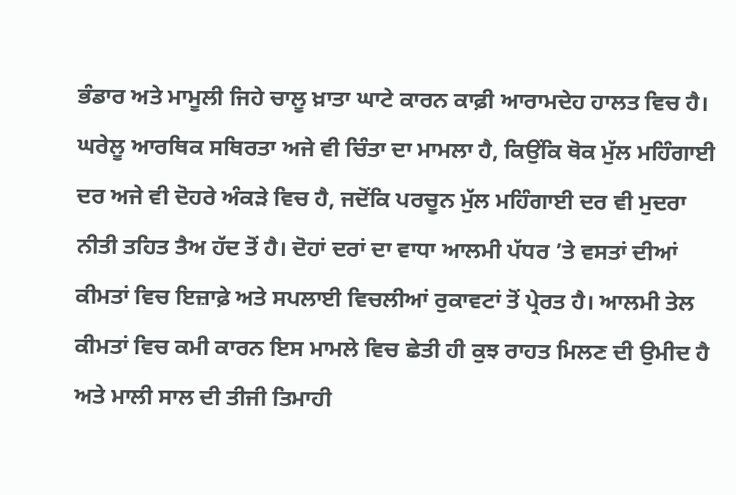ਭੰਡਾਰ ਅਤੇ ਮਾਮੂਲੀ ਜਿਹੇ ਚਾਲੂ ਖ਼ਾਤਾ ਘਾਟੇ ਕਾਰਨ ਕਾਫ਼ੀ ਆਰਾਮਦੇਹ ਹਾਲਤ ਵਿਚ ਹੈ।
ਘਰੇਲੂ ਆਰਥਿਕ ਸਥਿਰਤਾ ਅਜੇ ਵੀ ਚਿੰਤਾ ਦਾ ਮਾਮਲਾ ਹੈ, ਕਿਉਂਕਿ ਥੋਕ ਮੁੱਲ ਮਹਿੰਗਾਈ ਦਰ ਅਜੇ ਵੀ ਦੋਹਰੇ ਅੰਕੜੇ ਵਿਚ ਹੈ, ਜਦੋਂਕਿ ਪਰਚੂਨ ਮੁੱਲ ਮਹਿੰਗਾਈ ਦਰ ਵੀ ਮੁਦਰਾ ਨੀਤੀ ਤਹਿਤ ਤੈਅ ਹੱਦ ਤੋਂ ਹੈ। ਦੋਹਾਂ ਦਰਾਂ ਦਾ ਵਾਧਾ ਆਲਮੀ ਪੱਧਰ ’ਤੇ ਵਸਤਾਂ ਦੀਆਂ ਕੀਮਤਾਂ ਵਿਚ ਇਜ਼ਾਫ਼ੇ ਅਤੇ ਸਪਲਾਈ ਵਿਚਲੀਆਂ ਰੁਕਾਵਟਾਂ ਤੋਂ ਪ੍ਰੇਰਤ ਹੈ। ਆਲਮੀ ਤੇਲ ਕੀਮਤਾਂ ਵਿਚ ਕਮੀ ਕਾਰਨ ਇਸ ਮਾਮਲੇ ਵਿਚ ਛੇਤੀ ਹੀ ਕੁਝ ਰਾਹਤ ਮਿਲਣ ਦੀ ਉਮੀਦ ਹੈ ਅਤੇ ਮਾਲੀ ਸਾਲ ਦੀ ਤੀਜੀ ਤਿਮਾਹੀ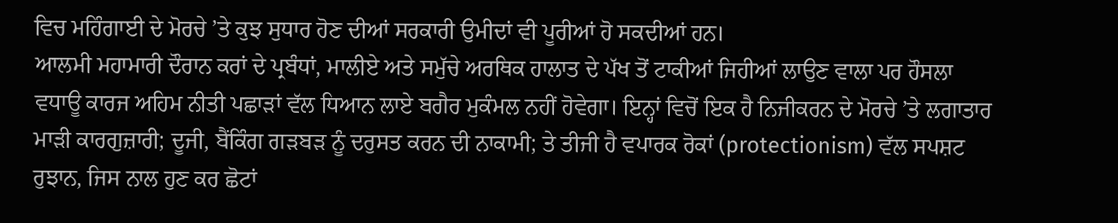ਵਿਚ ਮਹਿੰਗਾਈ ਦੇ ਮੋਰਚੇ ’ਤੇ ਕੁਝ ਸੁਧਾਰ ਹੋਣ ਦੀਆਂ ਸਰਕਾਰੀ ਉਮੀਦਾਂ ਵੀ ਪੂਰੀਆਂ ਹੋ ਸਕਦੀਆਂ ਹਨ।
ਆਲਮੀ ਮਹਾਮਾਰੀ ਦੌਰਾਨ ਕਰਾਂ ਦੇ ਪ੍ਰਬੰਧਾਂ, ਮਾਲੀਏ ਅਤੇ ਸਮੁੱਚੇ ਅਰਥਿਕ ਹਾਲਾਤ ਦੇ ਪੱਖ ਤੋਂ ਟਾਕੀਆਂ ਜਿਹੀਆਂ ਲਾਉਣ ਵਾਲਾ ਪਰ ਹੌਸਲਾ ਵਧਾਊ ਕਾਰਜ ਅਹਿਮ ਨੀਤੀ ਪਛਾੜਾਂ ਵੱਲ ਧਿਆਨ ਲਾਏ ਬਗੈਰ ਮੁਕੰਮਲ ਨਹੀਂ ਹੋਵੇਗਾ। ਇਨ੍ਹਾਂ ਵਿਚੋਂ ਇਕ ਹੈ ਨਿਜੀਕਰਨ ਦੇ ਮੋਰਚੇ ’ਤੇ ਲਗਾਤਾਰ ਮਾੜੀ ਕਾਰਗੁਜ਼ਾਰੀ; ਦੂਜੀ, ਬੈਂਕਿੰਗ ਗੜਬੜ ਨੂੰ ਦਰੁਸਤ ਕਰਨ ਦੀ ਨਾਕਾਮੀ; ਤੇ ਤੀਜੀ ਹੈ ਵਪਾਰਕ ਰੋਕਾਂ (protectionism) ਵੱਲ ਸਪਸ਼ਟ ਰੁਝਾਨ, ਜਿਸ ਨਾਲ ਹੁਣ ਕਰ ਛੋਟਾਂ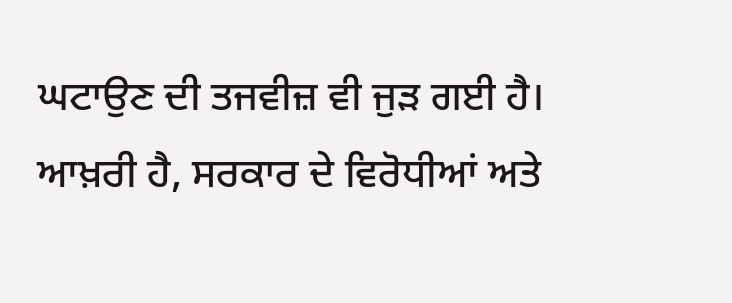ਘਟਾਉਣ ਦੀ ਤਜਵੀਜ਼ ਵੀ ਜੁੜ ਗਈ ਹੈ। ਆਖ਼ਰੀ ਹੈ, ਸਰਕਾਰ ਦੇ ਵਿਰੋਧੀਆਂ ਅਤੇ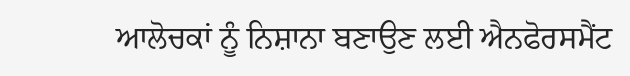ਆਲੋਚਕਾਂ ਨੂੰ ਨਿਸ਼ਾਨਾ ਬਣਾਉਣ ਲਈ ਐਨਫੋਰਸਮੈਂਟ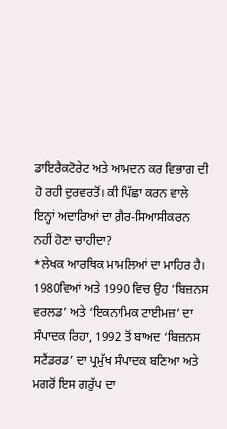ਡਾਇਰੈਕਟੋਰੇਟ ਅਤੇ ਆਮਦਨ ਕਰ ਵਿਭਾਗ ਦੀ ਹੋ ਰਹੀ ਦੁਰਵਰਤੋਂ। ਕੀ ਪਿੱਛਾ ਕਰਨ ਵਾਲੇ ਇਨ੍ਹਾਂ ਅਦਾਰਿਆਂ ਦਾ ਗ਼ੈਰ-ਸਿਆਸੀਕਰਨ ਨਹੀਂ ਹੋਣਾ ਚਾਹੀਦਾ?
*ਲੇਖਕ ਆਰਥਿਕ ਮਾਮਲਿਆਂ ਦਾ ਮਾਹਿਰ ਹੈ। 1980ਵਿਆਂ ਅਤੇ 1990 ਵਿਚ ਉਹ ‘ਬਿਜ਼ਨਸ ਵਰਲਡ’ ਅਤੇ ‘ਇਕਨਾਮਿਕ ਟਾਈਮਜ਼’ ਦਾ ਸੰਪਾਦਕ ਰਿਹਾ, 1992 ਤੋਂ ਬਾਅਦ ‘ਬਿਜ਼ਨਸ ਸਟੈਂਡਰਡ’ ਦਾ ਪ੍ਰਮੁੱਖ ਸੰਪਾਦਕ ਬਣਿਆ ਅਤੇ ਮਗਰੋਂ ਇਸ ਗਰੁੱਪ ਦਾ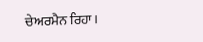ਚੇਅਰਮੈਨ ਰਿਹਾ।